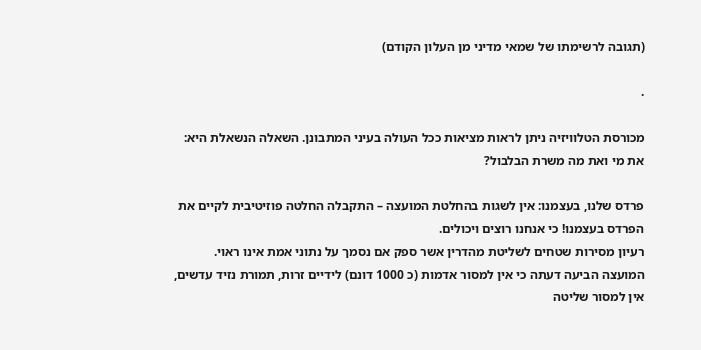(תגובה לרשימתו של שמאי מדיני מן העלון הקודם)

.

מכורסת הטלוויזיה ניתן לראות מציאות ככל העולה בעיני המתבונן. השאלה הנשאלת היא: את מי ואת מה משרת הבלבול?

פרדס שלנו, בעצמנו: אין לשגות בהחלטת המועצה – התקבלה החלטה פוזיטיבית לקיים את הפרדס בעצמנו! כי אנחנו רוצים ויכולים.
רעיון מסירות שטחים לשליטת מהדרין אשר ספק אם נסמך על נתוני אמת אינו ראוי. המועצה הביעה דעתה כי אין למסור אדמות (כ 1000 דונם) לידיים זרות, תמורת נזיד עדשים, אין למסור שליטה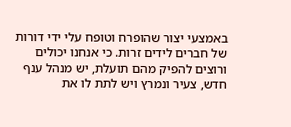באמצעי יצור שהופרח וטופח עלי ידי דורות של חברים לידים זרות. כי אנחנו יכולים ורוצים להפיק מהם תועלת, יש מנהל ענף חדש, צעיר ונמרץ ויש לתת לו את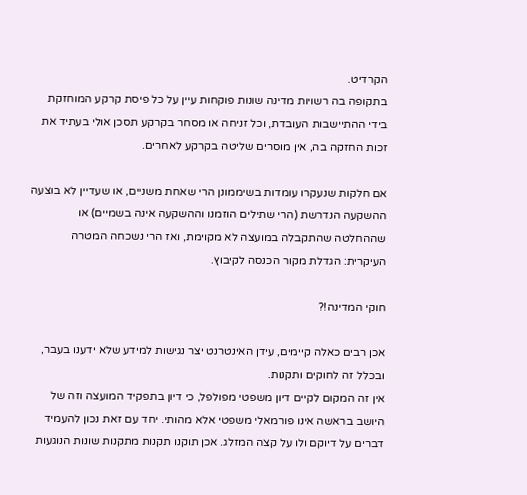הקרדיט.
בתקופה בה רשויות מדינה שונות פוקחות עיין על כל פיסת קרקע המוחזקת בידי ההתיישבות העובדת, וכל זניחה או מסחר בקרקע תסכן אולי בעתיד את זכות החזקה בה, אין מוסרים שליטה בקרקע לאחרים.

אם חלקות שנעקרו עומדות בשיממונן הרי שאחת משניים, או שעדיין לא בוצעה ההשקעה הנדרשת (הרי שתילים הוזמנו וההשקעה אינה בשמיים) או שההחלטה שהתקבלה במועצה לא מקוימת, ואז הרי נשכחה המטרה העיקרית: הגדלת מקור הכנסה לקיבוץ.

חוקי המדינה!?

אכן רבים כאלה קיימים, עידן האינטרנט יצר נגישות למידע שלא ידענו בעבר, ובכלל זה לחוקים ותקנות.
אין זה המקום לקיים דיון משפטי מפולפל, כי דיון בתפקיד המועצה וזה של היושב בראשה אינו פורמאלי משפטי אלא מהותי. יחד עם זאת נכון להעמיד דברים על דיוקם ולו על קצה המזלג. אכן תוקנו תקנות מתקנות שונות הנוגעות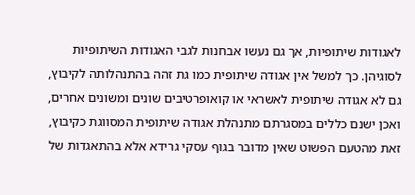לאגודות שיתופיות, אך גם נעשו אבחנות לגבי האגודות השיתופיות לסוגיהן. כך למשל אין אגודה שיתופית כמו גת זהה בהתנהלותה לקיבוץ, גם לא אגודה שיתופית לאשראי או קואופרטיבים שונים ומשונים אחרים, ואכן ישנם כללים במסגרתם מתנהלת אגודה שיתופית המסווגת כקיבוץ, זאת מהטעם הפשוט שאין מדובר בגוף עסקי גרידא אלא בהתאגדות של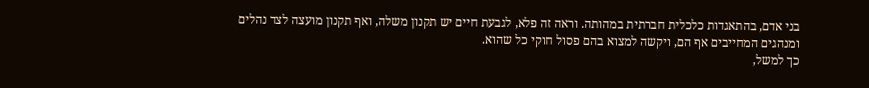בני אדם, בהתאגדות כלכלית חברתית במהותה. וראה זה פלא, לגבעת חיים יש תקנון משלה, ואף תקנון מועצה לצד נהלים ומנהגים המחייבים אף הם, ויקשה למצוא בהם פסול חוקי כל שהוא.
כך למשל,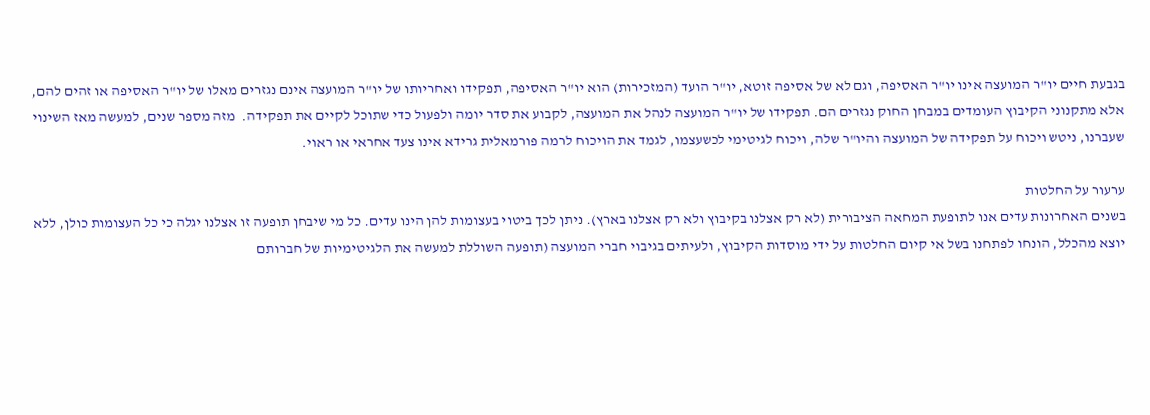בגבעת חיים יו"ר המועצה אינו יו"ר האסיפה, וגם לא של אסיפה זוטא, יו"ר הועד (המזכירות) הוא יו"ר האסיפה, תפקידו ואחריותו של יו"ר המועצה אינם נגזרים מאלו של יו"ר האסיפה או זהים להם, אלא מתקנוני הקיבוץ העומדים במבחן החוק נגזרים הם. תפקידו של יו"ר המועצה לנהל את המועצה, לקבוע את סדר יומה ולפעול כדי שתוכל לקיים את תפקידה.  מזה מספר שנים, למעשה מאז השינוי שעברנו, ניטש ויכוח על תפקידה של המועצה והיו"ר שלה, ויכוח לגיטימי לכשעצמו, לגמד את הויכוח לרמה פורמאלית גרידא אינו צעד אחראי או ראוי.

ערעור על החלטות
בשנים האחרונות עדים אנו לתופעת המחאה הציבורית (לא רק אצלנו בקיבוץ ולא רק אצלנו בארץ). ניתן לכך ביטוי בעצומות להן הינו עדים. כל מי שיבחן תופעה זו אצלנו יגלה כי כל העצומות כולן, ללא יוצא מהכלל, הונחו לפתחנו בשל אי קיום החלטות על ידי מוסדות הקיבוץ, ולעיתים בגיבוי חברי המועצה (תופעה השוללת למעשה את הלגיטימיות של חברותם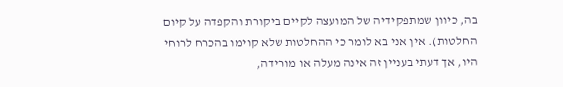בה, כיוון שמתפקידיה של המועצה לקיים ביקורת והקפדה על קיום החלטות). אין אני בא לומר כי ההחלטות שלא קוימו בהכרח לרוחי היו, אך דעתי בעניין זה אינה מעלה או מורידה,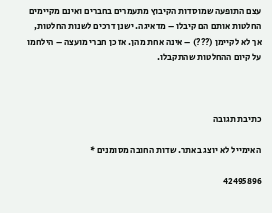עצם התופעה שמוסדות הקיבוץ מתעמרים בחברים ואינם מקיימים החלטות אותם הם קיבלו – מדאיגה. ישנן דרכים לשנות החלטות, אך לא לקיימן (???) – אינה אחת מהן. אז כן חברי מועצה – הילחמו על קיום ההחלטות שהתקבלו.



כתיבת תגובה

האימייל לא יוצג באתר. שדות החובה מסומנים *

42495896